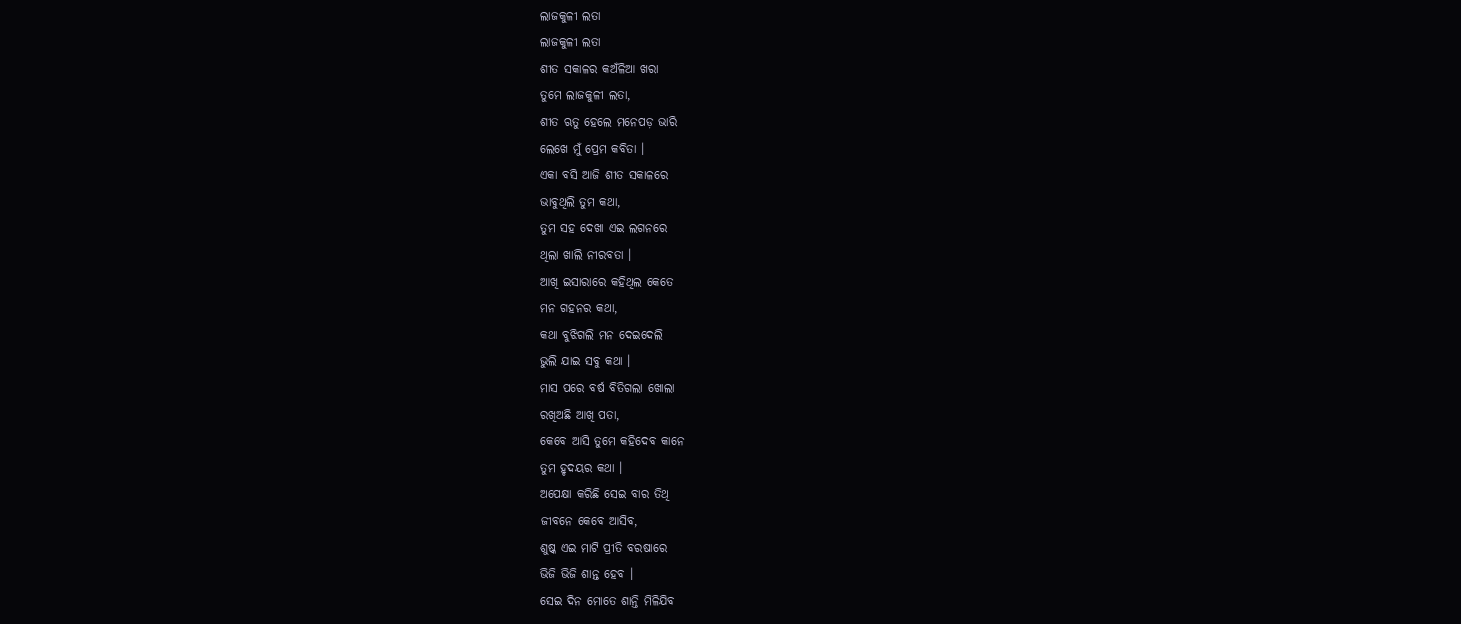ଲାଜକୁଳୀ ଲତା
ଲାଜକୁଳୀ ଲତା
ଶୀତ ସକାଳର କଅଁଳିଆ ଖରା
ତୁମେ ଲାଜକୁଳୀ ଲତା,
ଶୀତ ଋତୁ ହେଲେ ମନେପଡ଼ ଭାରି
ଲେଖେ ମୁଁ ପ୍ରେମ କବିତା ।
ଏକା ବସି ଆଜି ଶୀତ ସକାଳରେ
ଭାବୁଥିଲି ତୁମ କଥା,
ତୁମ ସହ ଦେଖା ଏଇ ଲଗନରେ
ଥିଲା ଖାଲି ନୀରବତା ।
ଆଖି ଇସାରାରେ କହିଥିଲ କେତେ
ମନ ଗହନର କଥା,
କଥା ବୁଝିଗଲି ମନ ଦେଇଦେଲି
ଭୁଲି ଯାଇ ସବୁ କଥା ।
ମାସ ପରେ ବର୍ଷ ବିତିଗଲା ଖୋଲା
ରଖିଅଛି ଆଖି ପତା,
କେବେ ଆସି ତୁମେ କହିଦେବ କାନେ
ତୁମ ହୃଦୟର କଥା ।
ଅପେକ୍ଷା କରିଛି ସେଇ ବାର ତିଥି
ଜୀବନେ କେବେ ଆସିବ,
ଶୁଷ୍କ ଏଇ ମାଟି ପ୍ରୀତି ବରଷାରେ
ଭିଜି ଭିଜି ଶାନ୍ତ ହେବ ।
ସେଇ ଦିନ ମୋତେ ଶାନ୍ତି ମିଳିଯିବ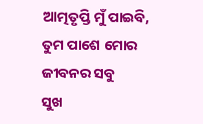ଆତ୍ମତୃପ୍ତି ମୁଁ ପାଇବି,
ତୁମ ପାଶେ ମୋର ଜୀବନର ସବୁ
ସୁଖ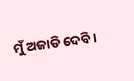ମୁଁ ଅଜାଡି ଦେବି ।